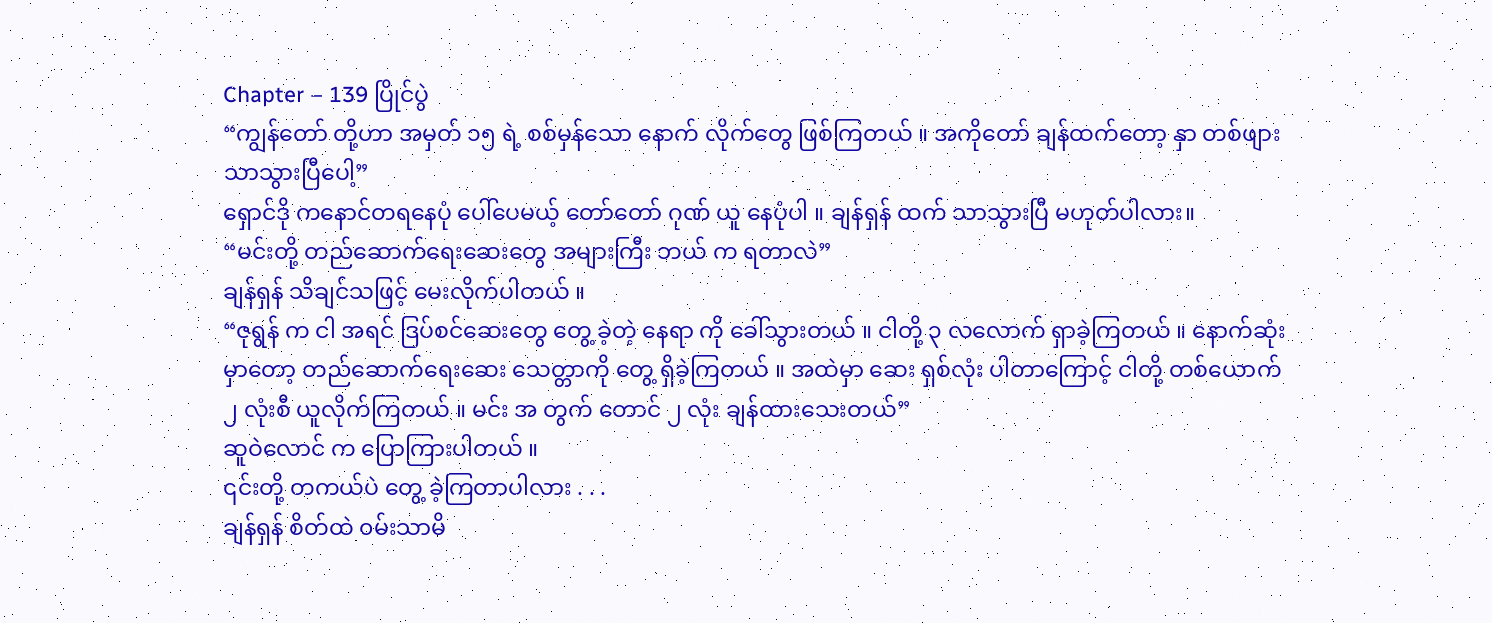Chapter – 139 ပြိုင်ပွဲ
“ကျွန်တော် တို့ဟာ အမှတ် ၁၅ ရဲ့ စစ်မှန်သော နောက် လိုက်တွေ ဖြစ်ကြတယ် ။ အကိုတော် ချန်ထက်တော့ နှာ တစ်ဖျား သာသွားပြီပေါ့”
ရှောင်ဒို ကနောင်တရနေပုံ ပေါ်ပေမယ့် တော်တော် ဂုဏ် ယူ နေပုံပါ ။ ချန်ရှန် ထက် သာသွားပြီ မဟုတ်ပါလား။
“မင်းတို့ တည်ဆောက်ရေးဆေးတွေ အများကြီး ဘယ် က ရတာလဲ”
ချန်ရှန် သိချင်သဖြင့် မေးလိုက်ပါတယ် ။
“ဇုရွန် က ငါ အရင် ဒြပ်စင်ဆေးတွေ တွေ့ ခဲ့တဲ့ နေရာ ကို ခေါ်သွားတယ် ။ ငါတို့ ၃ လလောက် ရှာခဲ့ကြတယ် ။ နောက်ဆုံးမှာတော့ တည်ဆောက်ရေးဆေး သေတ္တာကို တွေ့ ရှိခဲ့ကြတယ် ။ အထဲမှာ ဆေး ရှစ်လုံး ပါတာကြောင့် ငါတို့ တစ်ယောက် ၂ လုံးစီ ယူလိုက်ကြတယ် ။ မင်း အ တွက် တောင် ၂ လုံး ချန်ထားသေးတယ်”
ဆူဝဲလောင် က ပြောကြားပါတယ် ။
၎င်းတို့ တကယ်ပဲ တွေ့ ခဲ့ကြတာပါလား . . .
ချန်ရှန် စိတ်ထဲ ၀မ်းသာမိ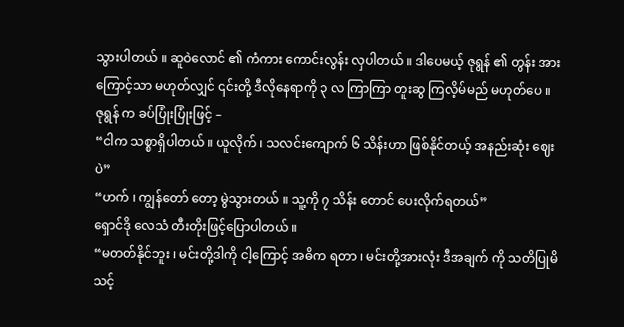သွားပါတယ် ။ ဆူဝဲလောင် ၏ ကံကား ကောင်းလွန်း လှပါတယ် ။ ဒါပေမယ့် ဇုရွန် ၏ တွန်း အား ကြောင့်သာ မဟုတ်လျှင် ၎င်းတို့ ဒီလိုနေရာကို ၃ လ ကြာကြာ တူးဆွ ကြလိ့မ်မည် မဟုတ်ပေ ။
ဇုရွန် က ခပ်ပြုံးပြုံးဖြင့် –
“ငါက သစ္စာရှိပါတယ် ။ ယူလိုက် ၊ သလင်းကျောက် ၆ သိန်းဟာ ဖြစ်နိုင်တယ့် အနည်းဆုံး ဈေးပဲ”
“ဟက် ၊ ကျွန်တော် တော့ မွဲသွားတယ် ။ သူ့ကို ၇ သိန်း တောင် ပေးလိုက်ရတယ်”
ရှောင်ဒို လေသံ တီးတိုးဖြင့်ပြောပါတယ် ။
“မတတ်နိုင်ဘူး ၊ မင်းတို့ဒါကို ငါ့ကြောင့် အဓိက ရတာ ၊ မင်းတို့အားလုံး ဒီအချက် ကို သတိပြုမိသင့်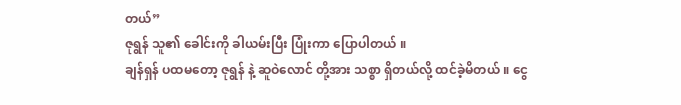တယ်”
ဇုရွန် သူ၏ ခေါင်းကို ခါယမ်းပြီး ပြုံးကာ ပြောပါတယ် ။
ချန်ရှန် ပထမတော့ ဇုရွန် နဲ့ ဆူဝဲလောင် တို့အား သစ္စာ ရှိတယ်လို့ ထင်ခဲ့မိတယ် ။ ငွေ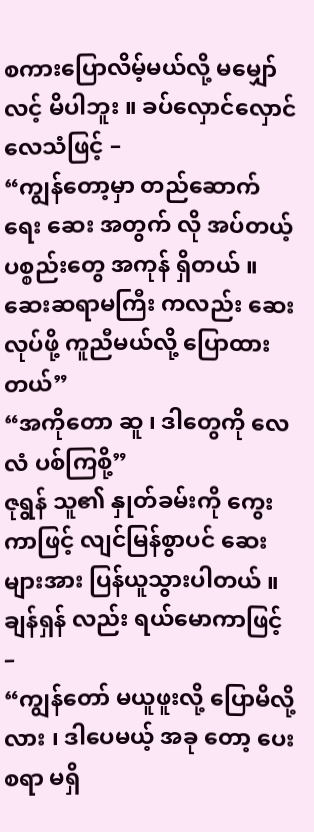စကားပြောလိမ့်မယ်လို့ မမျှော်လင့် မိပါဘူး ။ ခပ်လှောင်လှောင် လေသံဖြင့် –
“ကျွန်တော့မှာ တည်ဆောက်ရေး ဆေး အတွက် လို အပ်တယ့် ပစ္စည်းတွေ အကုန် ရှိတယ် ။ ဆေးဆရာမကြီး ကလည်း ဆေးလုပ်ဖို့ ကူညီမယ်လို့ ပြောထားတယ်”
“အကိုတော ဆူ ၊ ဒါတွေကို လေလံ ပစ်ကြစို့”
ဇုရွန် သူ၏ နှုတ်ခမ်းကို ကွေးကာဖြင့် လျင်မြန်စွာပင် ဆေးများအား ပြန်ယူသွားပါတယ် ။
ချန်ရှန် လည်း ရယ်မောကာဖြင့် –
“ကျွန်တော် မယူဖူးလို့ ပြောမိလို့လား ၊ ဒါပေမယ့် အခု တော့ ပေးစရာ မရှိ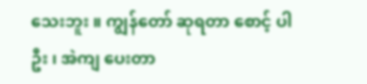သေးဘူး ။ ကျွန်တော် ဆုရတာ စောင့် ပါဦး ၊ အဲကျ ပေးတာ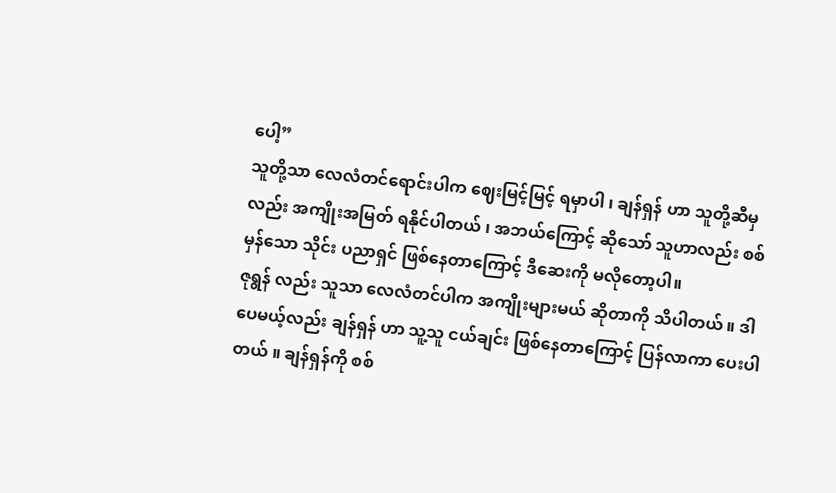ပေါ့”
သူတို့သာ လေလံတင်ရောင်းပါက ဈေးမြင့်မြင့် ရမှာပါ ၊ ချန်ရှန် ဟာ သူတို့ဆီမှ လည်း အကျိုးအမြတ် ရနိုင်ပါတယ် ၊ အဘယ်ကြောင့် ဆိုသော် သူဟာလည်း စစ်မှန်သော သိုင်း ပညာရှင် ဖြစ်နေတာကြောင့် ဒီဆေးကို မလိုတော့ပါ။
ဇုရွန် လည်း သူသာ လေလံတင်ပါက အကျိုးများမယ် ဆိုတာကို သိပါတယ် ။ ဒါပေမယ့်လည်း ချန်ရှန် ဟာ သူ့သူ ငယ်ချင်း ဖြစ်နေတာကြောင့် ပြန်လာကာ ပေးပါတယ် ။ ချန်ရှန်ကို စစ်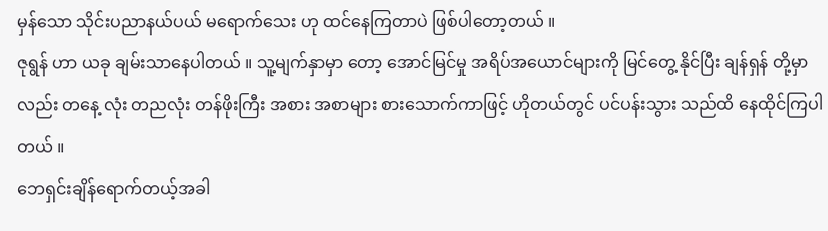မှန်သော သိုင်းပညာနယ်ပယ် မရောက်သေး ဟု ထင်နေကြတာပဲ ဖြစ်ပါတော့တယ် ။
ဇုရွန် ဟာ ယခု ချမ်းသာနေပါတယ် ။ သူ့မျက်နှာမှာ တော့ အောင်မြင်မှု အရိပ်အယောင်များကို မြင်တွေ့ နိုင်ပြီး ချန်ရှန် တို့မှာလည်း တနေ့ လုံး တညလုံး တန်ဖိုးကြီး အစား အစာများ စားသောက်ကာဖြင့် ဟိုတယ်တွင် ပင်ပန်းသွား သည်ထိ နေထိုင်ကြပါတယ် ။
ဘေရှင်းချိန်ရောက်တယ့်အခါ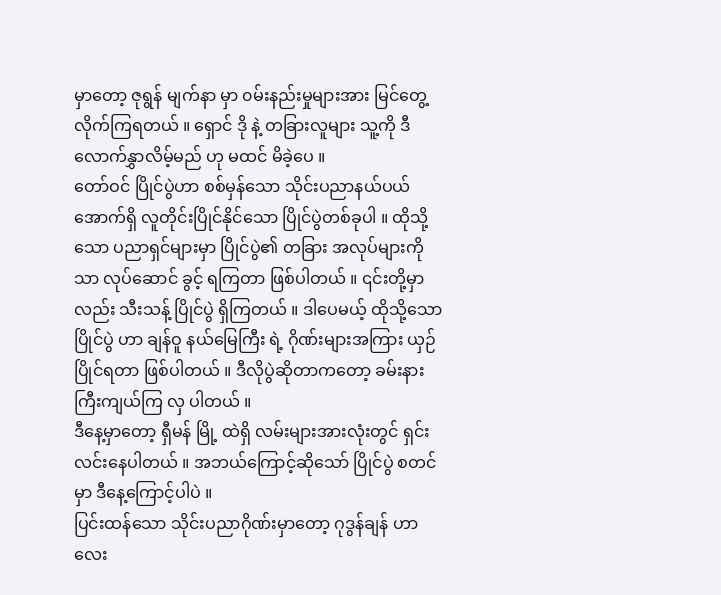မှာတော့ ဇုရွန် မျက်နာ မှာ ၀မ်းနည်းမှုများအား မြင်တွေ့ လိုက်ကြရတယ် ။ ရှောင် ဒို နဲ့ တခြားလူများ သူ့ကို ဒီလောက်နွှာလိမ့်မည် ဟု မထင် မိခဲ့ပေ ။
တော်ဝင် ပြိုင်ပွဲဟာ စစ်မှန်သော သိုင်းပညာနယ်ပယ် အောက်ရှိ လူတိုင်းပြိုင်နိုင်သော ပြိုင်ပွဲတစ်ခုပါ ။ ထိုသို့ သော ပညာရှင်များမှာ ပြိုင်ပွဲ၏ တခြား အလုပ်များကို သာ လုပ်ဆောင် ခွင့် ရကြတာ ဖြစ်ပါတယ် ။ ၎င်းတို့မှာလည်း သီးသန့် ပြိုင်ပွဲ ရှိကြတယ် ။ ဒါပေမယ့် ထိုသို့သော ပြိုင်ပွဲ ဟာ ချန်ဝူ နယ်မြေကြီး ရဲ့ ဂိုဏ်းများအကြား ယှဉ်ပြိုင်ရတာ ဖြစ်ပါတယ် ။ ဒီလိုပွဲဆိုတာကတော့ ခမ်းနားကြီးကျယ်ကြ လှ ပါတယ် ။
ဒီနေ့မှာတော့ ရှီမန် မြို့ ထဲရှိ လမ်းများအားလုံးတွင် ရှင်း လင်းနေပါတယ် ။ အဘယ်ကြောင့်ဆိုသော် ပြိုင်ပွဲ စတင် မှာ ဒီနေ့ကြောင့်ပါပဲ ။
ပြင်းထန်သော သိုင်းပညာဂိုဏ်းမှာတော့ ဂုဒွန်ချန် ဟာ လေး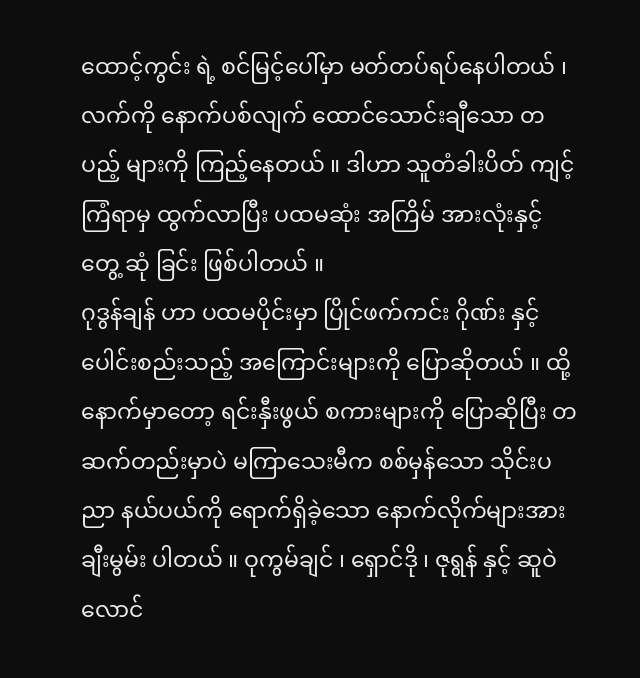ထောင့်ကွင်း ရဲ့ စင်မြင့်ပေါ်မှာ မတ်တပ်ရပ်နေပါတယ် ၊ လက်ကို နောက်ပစ်လျက် ထောင်သောင်းချီသော တပည့် များကို ကြည့်နေတယ် ။ ဒါဟာ သူတံခါးပိတ် ကျင့် ကြံရာမှ ထွက်လာပြီး ပထမဆုံး အကြိမ် အားလုံးနှင့် တွေ့ ဆုံ ခြင်း ဖြစ်ပါတယ် ။
ဂုဒွန်ချန် ဟာ ပထမပိုင်းမှာ ပြိုင်ဖက်ကင်း ဂိုဏ်း နှင့် ပေါင်းစည်းသည့် အကြောင်းများကို ပြောဆိုတယ် ။ ထို့ နောက်မှာတော့ ရင်းနှီးဖွယ် စကားများကို ပြောဆိုပြီး တ ဆက်တည်းမှာပဲ မကြာသေးမီက စစ်မှန်သော သိုင်းပညာ နယ်ပယ်ကို ရောက်ရှိခဲ့သော နောက်လိုက်များအား ချီးမွမ်း ပါတယ် ။ ဝုကွမ်ချင် ၊ ရှောင်ဒို ၊ ဇုရွန် နှင့် ဆူဝဲလောင်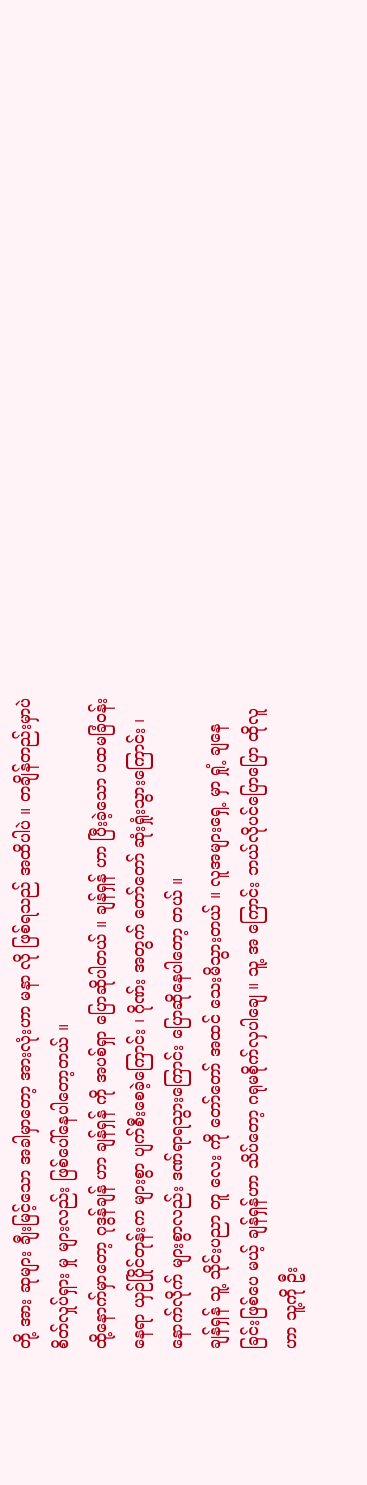တို့ အား ဆုများ ချီးမြင့်သော အခါမှာတော့ အားလုံးဟာ မနာ လို ဖြစ်ရသည် အထိပါပဲ ။ တချိန်တည်းမှာပဲ စိတ်လှုပ်ရှား မှု များလည်း ဖြစ်ပေါ်နေပါတော့တယ် ။
ထို့နောက်မှာတော့ ဂုဒွန်ချန် ဟာ ချန်ရှန် ကို အပစ်ရှာ ပြောဆိုပါတယ် ။ ချန်ရှန် ဟာ ပြီးခဲ့သော ပထမခြံဝန်းနေရာ ယှဉ်ပြိုင်တုန်းက များစွာ ပျက်စီးစေခဲ့ကြောင်း ၊ ဂိုဏ်း အတွက် တော်တော် ဆုံးရှုံးသွားကြောင်း ၊ နောက်လိုက် များစွာလည်း ဒဏ်ရာရသွားကြောင်း ပြောဆိုနေပါတော့ တယ် ။
ချန်ရှန် သူ့ သိုင်းပညာ တူ လေး ကို တော်တော် အထင် သေးမိသွားတယ် ။ လူအများရှေ့ မှာ ရှုံ့ ချနေခြင်းဖြစ်ပေ မယ့် ချန်ရှန်ဟာ သိပ်တော့ ဂရုမစိုက်လှပါချေ ။ သူ့ အ ကြောင်း ဘယ်လိုပင်ပြောပြော ထိုလူဟာ သူ့ကို ဦး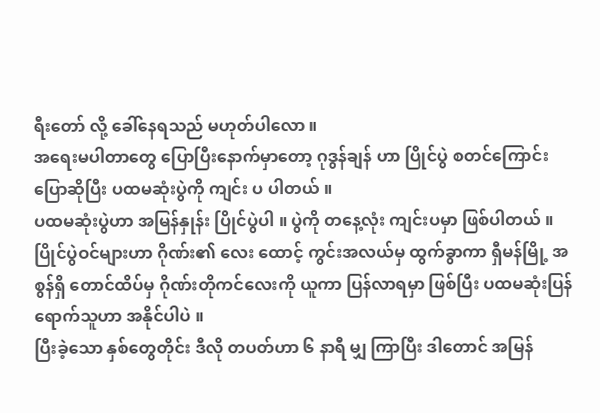ရီးတော် လို့ ခေါ်နေရသည် မဟုတ်ပါလော ။
အရေးမပါတာတွေ ပြောပြီးနောက်မှာတော့ ဂုဒွန်ချန် ဟာ ပြိုင်ပွဲ စတင်ကြောင်း ပြောဆိုပြီး ပထမဆုံးပွဲကို ကျင်း ပ ပါတယ် ။
ပထမဆုံးပွဲဟာ အမြန်နှုန်း ပြိုင်ပွဲပါ ။ ပွဲကို တနေ့လုံး ကျင်းပမှာ ဖြစ်ပါတယ် ။ ပြိုင်ပွဲဝင်များဟာ ဂိုဏ်း၏ လေး ထောင့် ကွင်းအလယ်မှ ထွက်ခွာကာ ရှီမန်မြို့ အစွန်ရှိ တောင်ထိပ်မှ ဂိုဏ်းတိုကင်လေးကို ယူကာ ပြန်လာရမှာ ဖြစ်ပြီး ပထမဆုံးပြန်ရောက်သူဟာ အနိုင်ပါပဲ ။
ပြီးခဲ့သော နှစ်တွေတိုင်း ဒီလို တပတ်ဟာ ၆ နာရီ မျှ ကြာပြီး ဒါတောင် အမြန်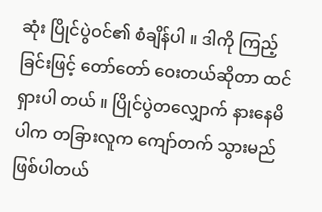ဆုံး ပြိုင်ပွဲဝင်၏ စံချိန်ပါ ။ ဒါကို ကြည့်ခြင်းဖြင့် တော်တော် ဝေးတယ်ဆိုတာ ထင်ရှားပါ တယ် ။ ပြိုင်ပွဲတလျှောက် နားနေမိပါက တခြားလူက ကျော်တက် သွားမည် ဖြစ်ပါတယ်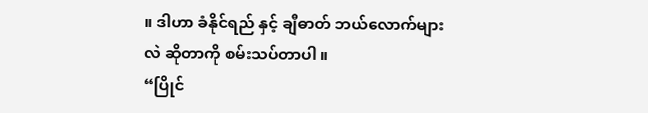။ ဒါဟာ ခံနိုင်ရည် နှင့် ချီဓာတ် ဘယ်လောက်များလဲ ဆိုတာကို စမ်းသပ်တာပါ ။
“ပြိုင်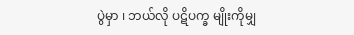ပွဲမှာ ၊ ဘယ်လို ပဋိပက္ခ မျိုးကိုမျှ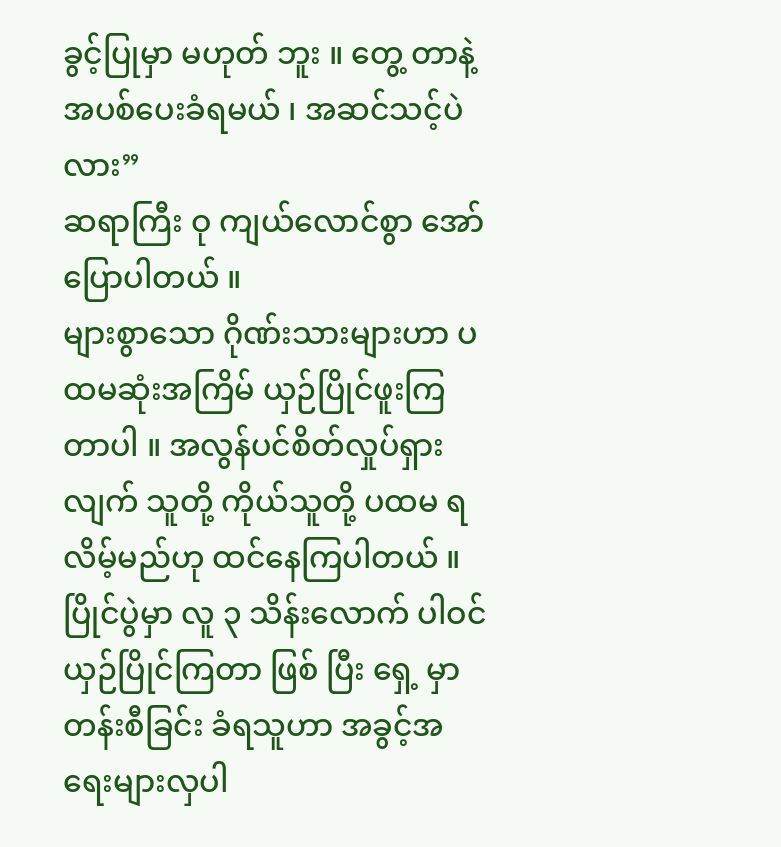ခွင့်ပြုမှာ မဟုတ် ဘူး ။ တွေ့ တာနဲ့ အပစ်ပေးခံရမယ် ၊ အဆင်သင့်ပဲလား”
ဆရာကြီး ဝု ကျယ်လောင်စွာ အော်ပြောပါတယ် ။
များစွာသော ဂိုဏ်းသားများဟာ ပထမဆုံးအကြိမ် ယှဉ်ပြိုင်ဖူးကြတာပါ ။ အလွန်ပင်စိတ်လှုပ်ရှားလျက် သူတို့ ကိုယ်သူတို့ ပထမ ရလိမ့်မည်ဟု ထင်နေကြပါတယ် ။
ပြိုင်ပွဲမှာ လူ ၃ သိန်းလောက် ပါဝင်ယှဉ်ပြိုင်ကြတာ ဖြစ် ပြီး ရှေ့ မှာ တန်းစီခြင်း ခံရသူဟာ အခွင့်အရေးများလှပါ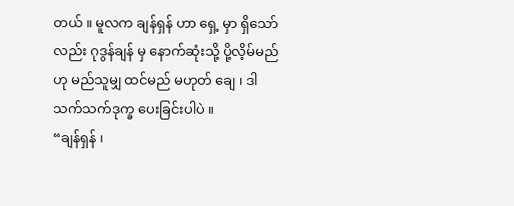တယ် ။ မူလက ချန်ရှန် ဟာ ရှေ့ မှာ ရှိသော်လည်း ဂုဒွန်ချန် မှ နောက်ဆုံးသို့ ပို့လိ့မ်မည်ဟု မည်သူမျှ ထင်မည် မဟုတ် ချေ ၊ ဒါသက်သက်ဒုက္ခ ပေးခြင်းပါပဲ ။
“ချန်ရှန် ၊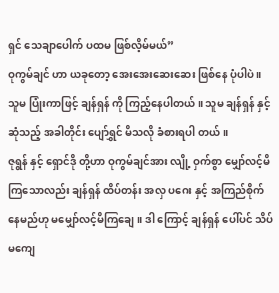ရှင် သေချာပေါက် ပထမ ဖြစ်လိ့မ်မယ်”
ဝုကွမ်ချင် ဟာ ယခုတော့ အေးအေးဆေးဆေး ဖြစ်နေ ပုံပါပဲ ။ သူမ ပြုံးကာဖြင့် ချန်ရှန် ကို ကြည့်နေပါတယ် ။ သူမ ချန်ရှန် နှင့် ဆုံသည့် အခါတိုင်း ပျော်ရွှင် မိသလို ခံစားရပါ တယ် ။
ဇုရွန် နှင့် ရှောင်ဒို တို့ဟာ ဝုကွမ်ချင်အား လျို့ ဝှက်စွာ မျှော်လင့်မိကြသောလည်း ချန်ရှန် ထိပ်တန်း အလှ ပဂေး နှင့် အကြည်စိုက်နေမည်ဟု မမျှော်လင့်မိကြချေ ။ ဒါ ကြောင့် ချန်ရှန် ပေါ်ပင် သိပ်မကျေ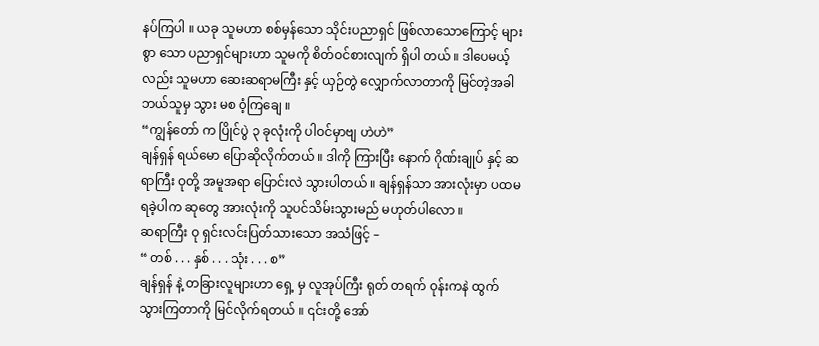နပ်ကြပါ ။ ယခု သူမဟာ စစ်မှန်သော သိုင်းပညာရှင် ဖြစ်လာသောကြောင့် များစွာ သော ပညာရှင်များဟာ သူမကို စိတ်ဝင်စားလျက် ရှိပါ တယ် ။ ဒါပေမယ့်လည်း သူမဟာ ဆေးဆရာမကြီး နှင့် ယှဉ်တွဲ လျှောက်လာတာကို မြင်တဲ့အခါ ဘယ်သူမှ သွား မစ ၀ံ့ကြချေ ။
“ကျွန်တော် က ပြိုင်ပွဲ ၃ ခုလုံးကို ပါဝင်မှာဗျ ဟဲဟဲ”
ချန်ရှန် ရယ်မော ပြောဆိုလိုက်တယ် ။ ဒါကို ကြားပြီး နောက် ဂိုဏ်းချုပ် နှင့် ဆရာကြီး ဝုတို့ အမူအရာ ပြောင်းလဲ သွားပါတယ် ။ ချန်ရှန်သာ အားလုံးမှာ ပထမရခဲ့ပါက ဆုတွေ အားလုံးကို သူပင်သိမ်းသွားမည် မဟုတ်ပါလော ။
ဆရာကြီး ဝု ရှင်းလင်းပြတ်သားသော အသံဖြင့် –
“ တစ် . . . နှစ် . . . သုံး . . . စ”
ချန်ရှန် နဲ့ တခြားလူများဟာ ရှေ့ မှ လူအုပ်ကြီး ရုတ် တရက် ဝုန်းကနဲ ထွက်သွားကြတာကို မြင်လိုက်ရတယ် ။ ၎င်းတို့ အော်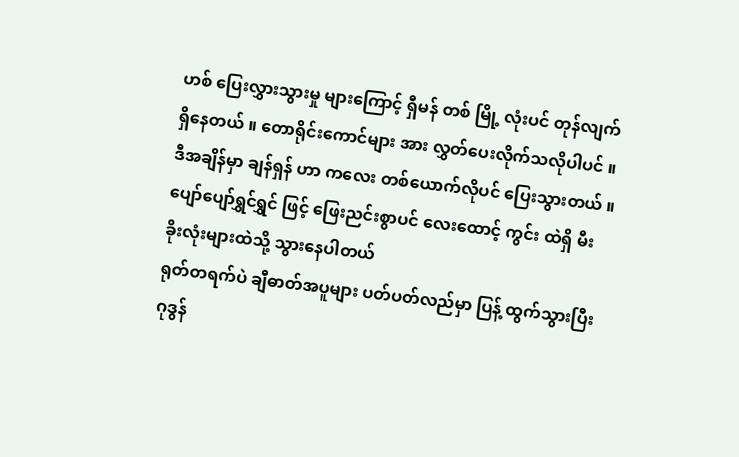ဟစ် ပြေးလွှားသွားမှု များကြောင့် ရှီမန် တစ် မြို့ လုံးပင် တုန်လျက် ရှိနေတယ် ။ တောရိုင်းကောင်များ အား လွှတ်ပေးလိုက်သလိုပါပင် ။
ဒီအချိန်မှာ ချန်ရှန် ဟာ ကလေး တစ်ယောက်လိုပင် ပြေးသွားတယ် ။ ပျော်ပျော်ရွှင်ရွှင် ဖြင့် ဖြေးညင်းစွာပင် လေးထောင့် ကွင်း ထဲရှိ မီးခိုးလုံးများထဲသို့ သွားနေပါတယ်
ရုတ်တရက်ပဲ ချီဓာတ်အပူများ ပတ်ပတ်လည်မှာ ပြန့် ထွက်သွားပြီး ဂုဒွန်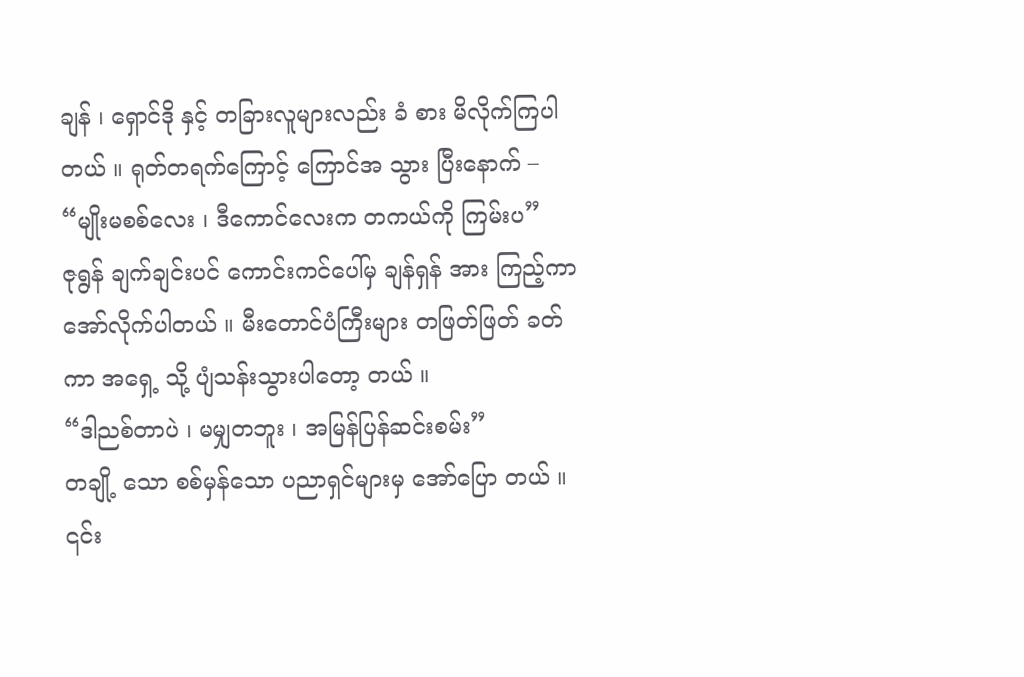ချန် ၊ ရှောင်ဒို နှင့် တခြားလူများလည်း ခံ စား မိလိုက်ကြပါတယ် ။ ရုတ်တရက်ကြောင့် ကြောင်အ သွား ပြီးနောက် –
“မျိုးမစစ်လေး ၊ ဒီကောင်လေးက တကယ်ကို ကြမ်းပ”
ဇုရွန် ချက်ချင်းပင် ကောင်းကင်ပေါ်မှ ချန်ရှန် အား ကြည့်ကာ အော်လိုက်ပါတယ် ။ မီးတောင်ပံကြီးများ တဖြတ်ဖြတ် ခတ် ကာ အရှေ့ သို့ ပျံသန်းသွားပါတော့ တယ် ။
“ဒါညစ်တာပဲ ၊ မမျှတဘူး ၊ အမြန်ပြန်ဆင်းစမ်း”
တချို့ သော စစ်မှန်သော ပညာရှင်များမှ အော်ပြော တယ် ။ ၎င်း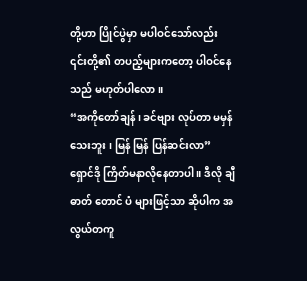တို့ဟာ ပြိုင်ပွဲမှာ မပါဝင်သော်လည်း ၎င်းတို့၏ တပည့်များကတော့ ပါဝင်နေသည် မဟုတ်ပါလော ။
“အကိုတော်ချန် ၊ ခင်ဗျား လုပ်တာ မမှန်သေးဘူး ၊ မြန် မြန် ပြန်ဆင်းလာ”
ရှောင်ဒို ကြိတ်မနာလိုနေတာပါ ။ ဒီလို ချီဓာတ် တောင် ပံ များဖြင့်သာ ဆိုပါက အလွယ်တကူ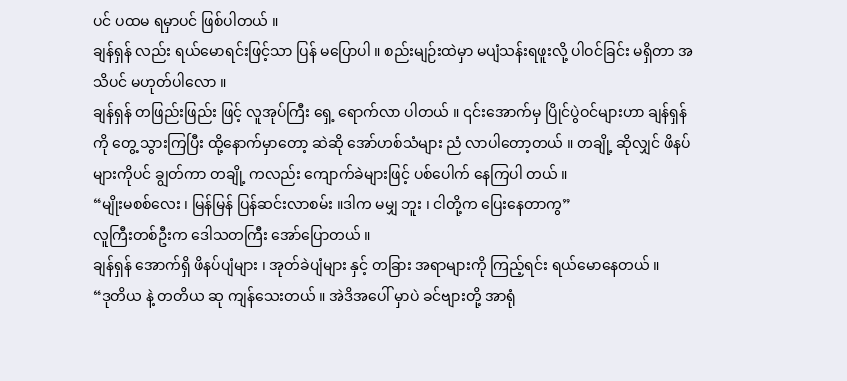ပင် ပထမ ရမှာပင် ဖြစ်ပါတယ် ။
ချန်ရှန် လည်း ရယ်မောရင်းဖြင့်သာ ပြန် မပြောပါ ။ စည်းမျဉ်းထဲမှာ မပျံသန်းရဖူးလို့ ပါဝင်ခြင်း မရှိတာ အသိပင် မဟုတ်ပါလော ။
ချန်ရှန် တဖြည်းဖြည်း ဖြင့် လူအုပ်ကြီး ရှေ့ ရောက်လာ ပါတယ် ။ ၎င်းအောက်မှ ပြိုင်ပွဲဝင်များဟာ ချန်ရှန် ကို တွေ့ သွားကြပြီး ထို့နောက်မှာတော့ ဆဲဆို အော်ဟစ်သံများ ညံ လာပါတော့တယ် ။ တချို့ ဆိုလျှင် ဖိနပ်များကိုပင် ချွတ်ကာ တချို့ ကလည်း ကျောက်ခဲများဖြင့် ပစ်ပေါက် နေကြပါ တယ် ။
“မျိုးမစစ်လေး ၊ မြန်မြန် ပြန်ဆင်းလာစမ်း ။ဒါက မမျှ ဘူး ၊ ငါတို့က ပြေးနေတာကွ”
လူကြီးတစ်ဦးက ဒေါသတကြီး အော်ပြောတယ် ။
ချန်ရှန် အောက်ရှိ ဖိနပ်ပျံများ ၊ အုတ်ခဲပျံများ နှင့် တခြား အရာများကို ကြည့်ရင်း ရယ်မောနေတယ် ။
“ဒုတိယ နဲ့ တတိယ ဆု ကျန်သေးတယ် ။ အဲဒိအပေါ် မှာပဲ ခင်ဗျားတို့ အာရုံ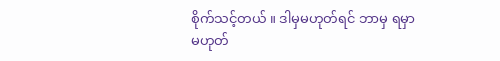စိုက်သင့်တယ် ။ ဒါမှမဟုတ်ရင် ဘာမှ ရမှာ မဟုတ်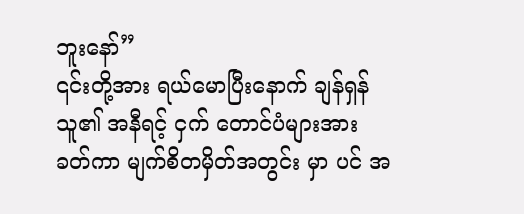ဘူးနော်”
၎င်းတို့အား ရယ်မောပြီးနောက် ချန်ရှန် သူ၏ အနီရင့် ငှက် တောင်ပံများအား ခတ်ကာ မျက်စိတမှိတ်အတွင်း မှာ ပင် အ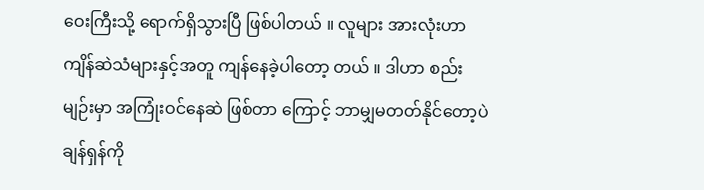ဝေးကြီးသို့ ရောက်ရှိသွားပြီ ဖြစ်ပါတယ် ။ လူများ အားလုံးဟာ ကျိန်ဆဲသံများနှင့်အတူ ကျန်နေခဲ့ပါတော့ တယ် ။ ဒါဟာ စည်းမျဉ်းမှာ အကြုံးဝင်နေဆဲ ဖြစ်တာ ကြောင့် ဘာမျှမတတ်နိုင်တော့ပဲ ချန်ရှန်ကို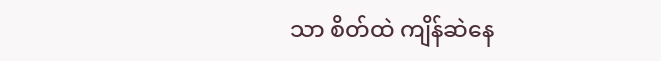သာ စိတ်ထဲ ကျိန်ဆဲနေ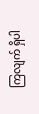ကြလျက် ရှိပါ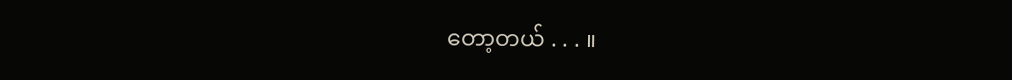တော့တယ် . . . ။